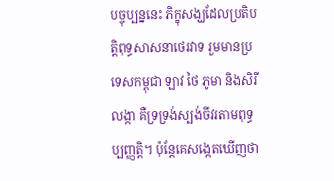បច្ចុប្បន្ននេះ ភិក្ខុសង្ឃដែលប្រតិបត្តិពុទ្ធសាសនាថេរវាទ រួមមានប្រទេសកម្ពុជា ឡាវ ថៃ ភូមា និងសិរីលង្កា គឺទ្រទ្រង់ស្បង់ចីវរតាមពុទ្ធប្បញ្ញត្តិ។ ប៉ុន្តែគេសង្កេតឃើញថា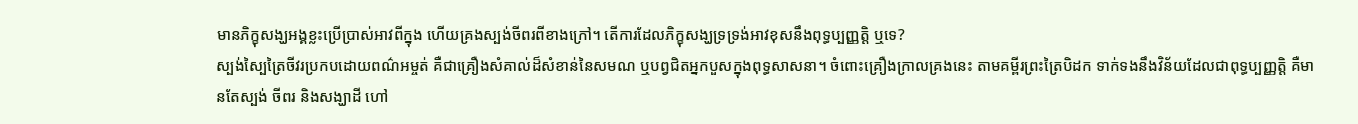មានភិក្ខុសង្ឃអង្គខ្លះប្រើប្រាស់អាវពីក្នុង ហើយគ្រងស្បង់ចីពរពីខាងក្រៅ។ តើការដែលភិក្ខុសង្ឃទ្រទ្រង់អាវខុសនឹងពុទ្ធប្បញ្ញត្តិ ឬទេ?
ស្បង់ស្បៃត្រៃចីវរប្រកបដោយពណ៌អម្ចត់ គឺជាគ្រឿងសំគាល់ដ៏សំខាន់នៃសមណ ឬបព្វជិតអ្នកបួសក្នុងពុទ្ធសាសនា។ ចំពោះគ្រឿងក្រាលគ្រងនេះ តាមគម្ពីរព្រះត្រៃបិដក ទាក់ទងនឹងវិន័យដែលជាពុទ្ធប្បញ្ញត្តិ គឺមានតែស្បង់ ចីពរ និងសង្ឃាដី ហៅ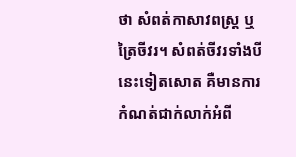ថា សំពត់កាសាវពស្ត្រ ឬត្រៃចីវរ។ សំពត់ចីវរទាំងបីនេះទៀតសោត គឺមានការកំណត់ជាក់លាក់អំពី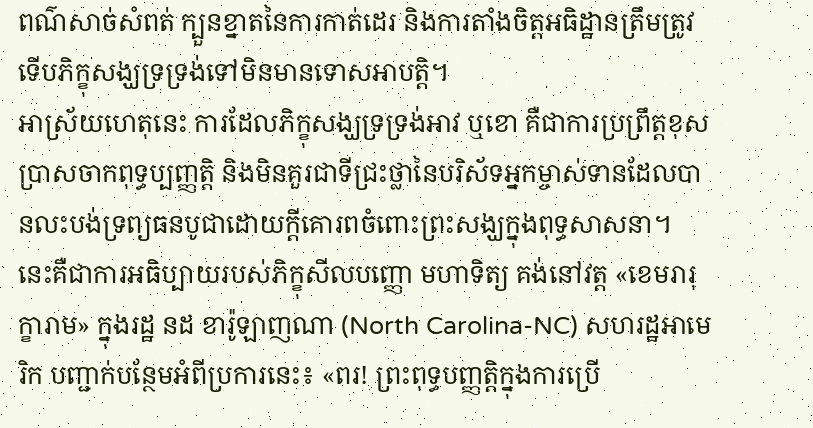ពណ៌សាច់សំពត់ ក្បួនខ្នាតនៃការកាត់ដេរ និងការតាំងចិត្តអធិដ្ឋានត្រឹមត្រូវ ទើបភិក្ខុសង្ឃទ្រទ្រង់ទៅមិនមានទោសអាបត្តិ។
អាស្រ័យហេតុនេះ ការដែលភិក្ខុសង្ឃទ្រទ្រង់អាវ ឬខោ គឺជាការប្រព្រឹត្តខុសប្រាសចាកពុទ្ធប្បញ្ញត្តិ និងមិនគួរជាទីជ្រះថ្លានៃបរិស័ទអ្នកម្ចាស់ទានដែលបានលះបង់ទ្រព្យធនបូជាដោយក្តីគោរពចំពោះព្រះសង្ឃក្នុងពុទ្ធសាសនា។
នេះគឺជាការអធិប្បាយរបស់ភិក្ខុសីលបញ្ញោ មហាទិត្យ គង់នៅវត្ត «ខេមរារុក្ខារាម» ក្នុងរដ្ឋ នដ ខារ៉ូឡាញណា (North Carolina-NC) សហរដ្ឋអាមេរិក បញ្ជាក់បន្ថែមអំពីប្រការនេះ៖ «ពរ! ព្រះពុទ្ធបញ្ញត្តិក្នុងការប្រើ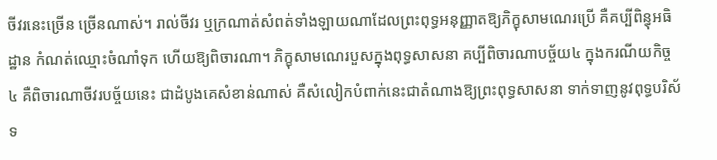ចីវរនេះច្រើន ច្រើនណាស់។ រាល់ចីវរ ឬក្រណាត់សំពត់ទាំងឡាយណាដែលព្រះពុទ្ធអនុញ្ញាតឱ្យភិក្ខុសាមណេរប្រើ គឺគប្បីពិន្ធុអធិដ្ឋាន កំណត់ឈ្មោះចំណាំទុក ហើយឱ្យពិចារណា។ ភិក្ខុសាមណេរបួសក្នុងពុទ្ធសាសនា គប្បីពិចារណាបច្ច័យ៤ ក្នុងករណីយកិច្ច៤ គឺពិចារណាចីវរបច្ច័យនេះ ជាដំបូងគេសំខាន់ណាស់ គឺសំលៀកបំពាក់នេះជាតំណាងឱ្យព្រះពុទ្ធសាសនា ទាក់ទាញនូវពុទ្ធបរិស័ទ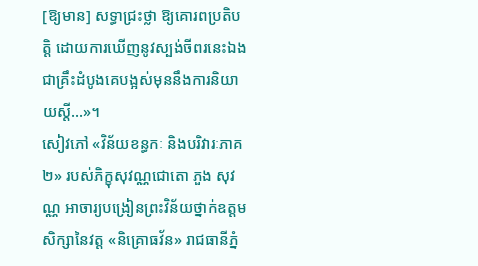[ឱ្យមាន] សទ្ធាជ្រះថ្លា ឱ្យគោរពប្រតិបត្តិ ដោយការឃើញនូវស្បង់ចីពរនេះឯង ជាគ្រឹះដំបូងគេបង្អស់មុននឹងការនិយាយស្តី…»។
សៀវភៅ «វិន័យខន្ធកៈ និងបរិវារៈភាគ២» របស់ភិក្ខុសុវណ្ណជោតោ ភួង សុវណ្ណ អាចារ្យបង្រៀនព្រះវិន័យថ្នាក់ឧត្ដមសិក្សានៃវត្ត «និគ្រោធវ័ន» រាជធានីភ្នំ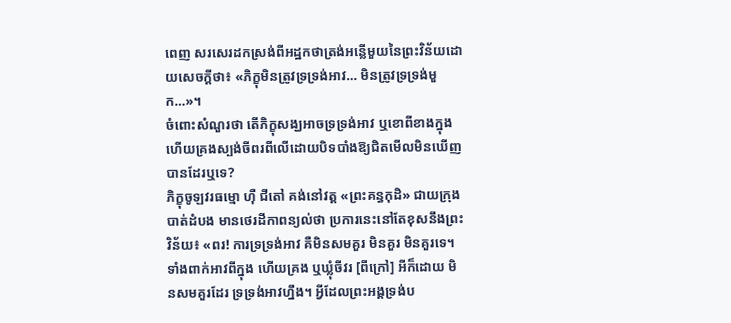ពេញ សរសេរដកស្រង់ពីអដ្ឋកថាត្រង់អន្លើមួយនៃព្រះវិន័យដោយសេចក្ដីថា៖ «ភិក្ខុមិនត្រូវទ្រទ្រង់អាវ… មិនត្រូវទ្រទ្រង់មួក…»។
ចំពោះសំណួរថា តើភិក្ខុសង្ឃអាចទ្រទ្រង់អាវ ឬខោពីខាងក្នុង ហើយគ្រងស្បង់ចីពរពីលើដោយបិទបាំងឱ្យជិតមើលមិនឃើញបានដែរឬទេ?
ភិក្ខុចូឡវរធម្មោ ហ៊ឺ ជីតៅ គង់នៅវត្ត «ព្រះគន្ធកុដិ» ជាយក្រុងបាត់ដំបង មានថេរដីកាពន្យល់ថា ប្រការនេះនៅតែខុសនឹងព្រះវិន័យ៖ «ពរ! ការទ្រទ្រង់អាវ គឺមិនសមគួរ មិនគួរ មិនគួរទេ។ ទាំងពាក់អាវពីក្នុង ហើយគ្រង ឬឃ្លុំចីវរ [ពីក្រៅ] អីក៏ដោយ មិនសមគួរដែរ ទ្រទ្រង់អាវហ្នឹង។ អ្វីដែលព្រះអង្គទ្រង់ប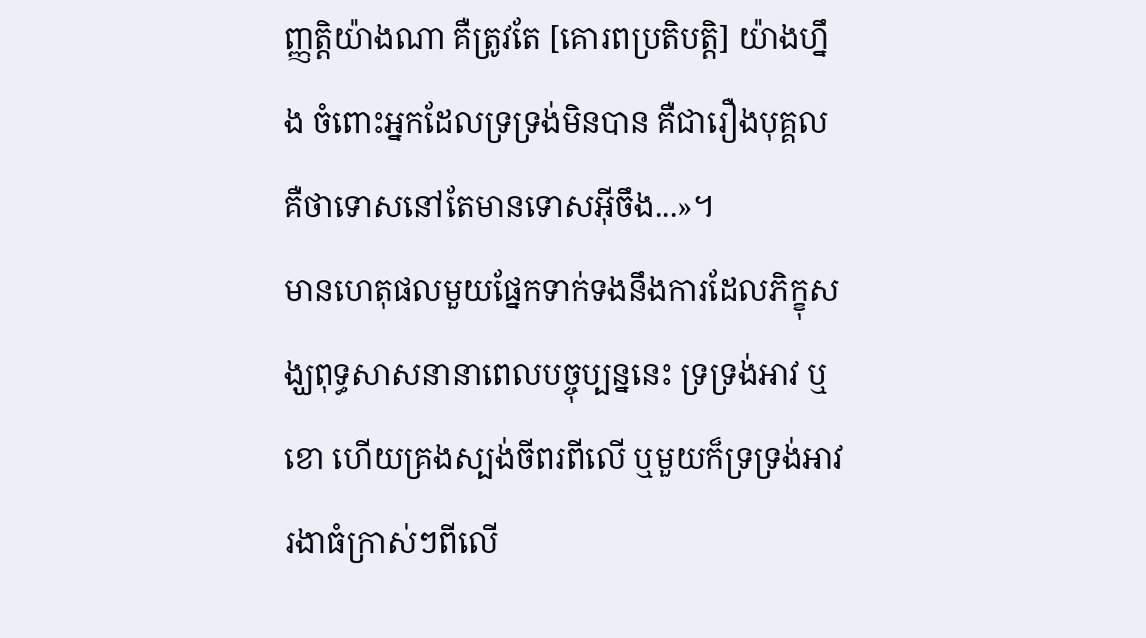ញ្ញត្តិយ៉ាងណា គឺត្រូវតែ [គោរពប្រតិបត្តិ] យ៉ាងហ្នឹង ចំពោះអ្នកដែលទ្រទ្រង់មិនបាន គឺជារឿងបុគ្គល គឺថាទោសនៅតែមានទោសអ៊ីចឹង...»។
មានហេតុផលមួយផ្នែកទាក់ទងនឹងការដែលភិក្ខុសង្ឃពុទ្ធសាសនានាពេលបច្ចុប្បន្ននេះ ទ្រទ្រង់អាវ ឬខោ ហើយគ្រងស្បង់ចីពរពីលើ ឬមួយក៏ទ្រទ្រង់អាវរងាធំក្រាស់ៗពីលើ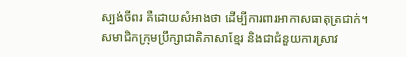ស្បង់ចីពរ គឺដោយសំអាងថា ដើម្បីការពារអាកាសធាតុត្រជាក់។
សមាជិកក្រុមប្រឹក្សាជាតិភាសាខ្មែរ និងជាជំនួយការស្រាវ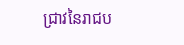ជ្រាវនៃរាជប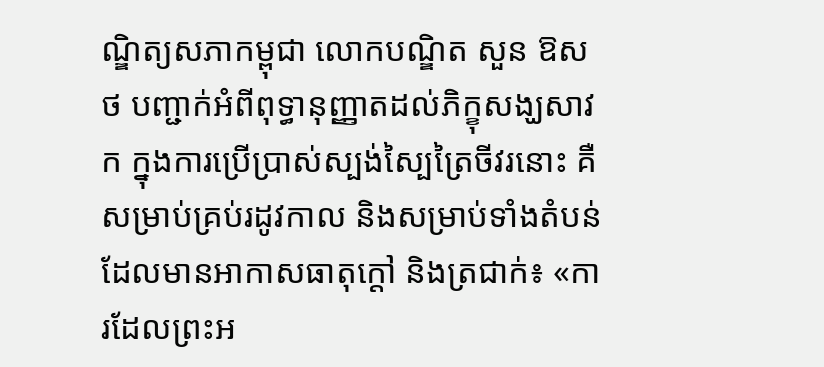ណ្ឌិត្យសភាកម្ពុជា លោកបណ្ឌិត សួន ឱសថ បញ្ជាក់អំពីពុទ្ធានុញ្ញាតដល់ភិក្ខុសង្ឃសាវក ក្នុងការប្រើប្រាស់ស្បង់ស្បៃត្រៃចីវរនោះ គឺសម្រាប់គ្រប់រដូវកាល និងសម្រាប់ទាំងតំបន់ដែលមានអាកាសធាតុក្តៅ និងត្រជាក់៖ «ការដែលព្រះអ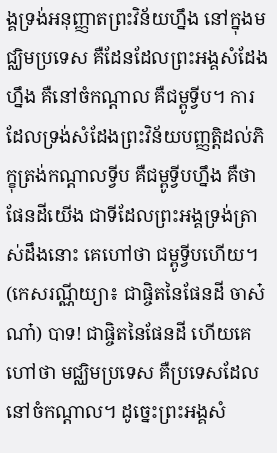ង្គទ្រង់អនុញ្ញាតព្រះវិន័យហ្នឹង នៅក្នុងមជ្ឈិមប្រទេស គឺដែនដែលព្រះអង្គសំដែងហ្នឹង គឺនៅចំកណ្ដាល គឺជម្ពូទ្វីប។ ការដែលទ្រង់សំដែងព្រះវិន័យបញ្ញត្តិដល់ភិក្ខុត្រង់កណ្ដាលទ្វីប គឺជម្ពូទ្វីបហ្នឹង គឺថា ផែនដីយើង ជាទីដែលព្រះអង្គទ្រង់ត្រាស់ដឹងនោះ គេហៅថា ជម្ពូទ្វីបហើយ។ (កេសរណ្ណីយ្យា៖ ជាផ្ចិតនៃផែនដី ចាស៎ ណា៎) បាទ! ជាផ្ចិតនៃផែនដី ហើយគេហៅថា មជ្ឈិមប្រទេស គឺប្រទេសដែលនៅចំកណ្ដាល។ ដូច្នេះព្រះអង្គសំ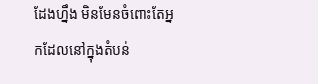ដែងហ្នឹង មិនមែនចំពោះតែអ្នកដែលនៅក្នុងតំបន់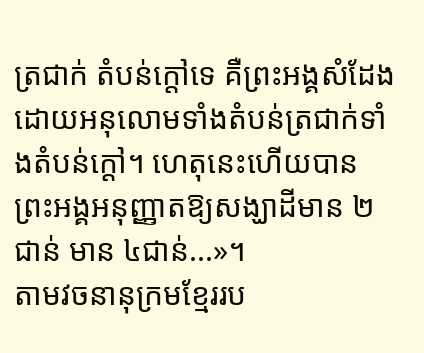ត្រជាក់ តំបន់ក្តៅទេ គឺព្រះអង្គសំដែងដោយអនុលោមទាំងតំបន់ត្រជាក់ទាំងតំបន់ក្តៅ។ ហេតុនេះហើយបានព្រះអង្គអនុញ្ញាតឱ្យសង្ឃាដីមាន ២ជាន់ មាន ៤ជាន់...»។
តាមវចនានុក្រមខ្មែររប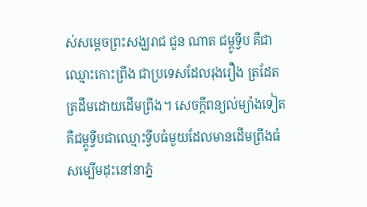ស់សម្ដេចព្រះសង្ឃរាជ ជួន ណាត ជម្ពូទ្វីប គឺជាឈ្មោះកោះព្រីង ជាប្រទេសដែលរុងរឿង ត្រដែតត្រដឹមដោយដើមព្រីង។ សេចក្ដីពន្យល់ម្យ៉ាងទៀត គឺជម្ពូទ្វីបជាឈ្មោះទ្វីបធំមួយដែលមានដើមព្រីងធំសម្បើមដុះនៅនាភ្នំ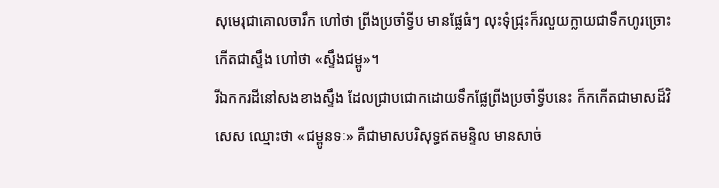សុមេរុជាគោលចារឹក ហៅថា ព្រីងប្រចាំទ្វីប មានផ្លែធំៗ លុះទុំជ្រុះក៏រលួយក្លាយជាទឹកហូរច្រោះកើតជាស្ទឹង ហៅថា «ស្ទឹងជម្ពូ»។
រីឯកករដីនៅសងខាងស្ទឹង ដែលជ្រាបជោកដោយទឹកផ្លែព្រីងប្រចាំទ្វីបនេះ ក៏កកើតជាមាសដ៏វិសេស ឈ្មោះថា «ជម្ពូនទៈ» គឺជាមាសបរិសុទ្ធឥតមន្ទិល មានសាច់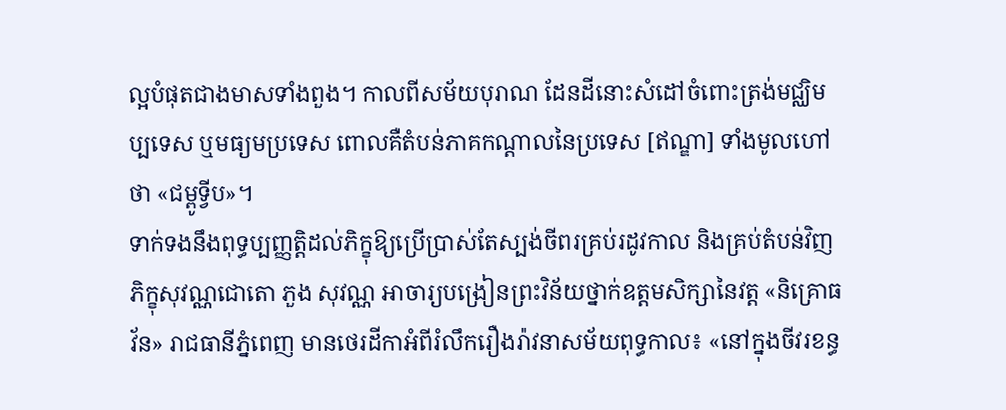ល្អបំផុតជាងមាសទាំងពួង។ កាលពីសម័យបុរាណ ដែនដីនោះសំដៅចំពោះត្រង់មជ្ឈិមប្បទេស ឬមធ្យមប្រទេស ពោលគឺតំបន់ភាគកណ្ដាលនៃប្រទេស [ឥណ្ឌា] ទាំងមូលហៅថា «ជម្ពូទ្វីប»។
ទាក់ទងនឹងពុទ្ធប្បញ្ញត្តិដល់ភិក្ខុឱ្យប្រើប្រាស់តែស្បង់ចីពរគ្រប់រដូវកាល និងគ្រប់តំបន់វិញ ភិក្ខុសុវណ្ណជោតោ ភួង សុវណ្ណ អាចារ្យបង្រៀនព្រះវិន័យថ្នាក់ឧត្ដមសិក្សានៃវត្ត «និគ្រោធវ័ន» រាជធានីភ្នំពេញ មានថេរដីកាអំពីរំលឹករឿងរ៉ាវនាសម័យពុទ្ធកាល៖ «នៅក្នុងចីវរខន្ធ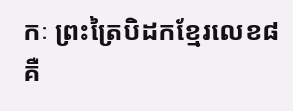កៈ ព្រះត្រៃបិដកខ្មែរលេខ៨ គឺ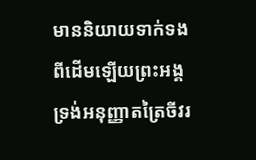មាននិយាយទាក់ទងពីដើមឡើយព្រះអង្គទ្រង់អនុញ្ញាតត្រៃចីវរ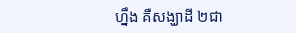ហ្នឹង គឺសង្ឃាដី ២ជា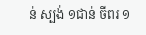ន់ ស្បង់ ១ជាន់ ចីពរ ១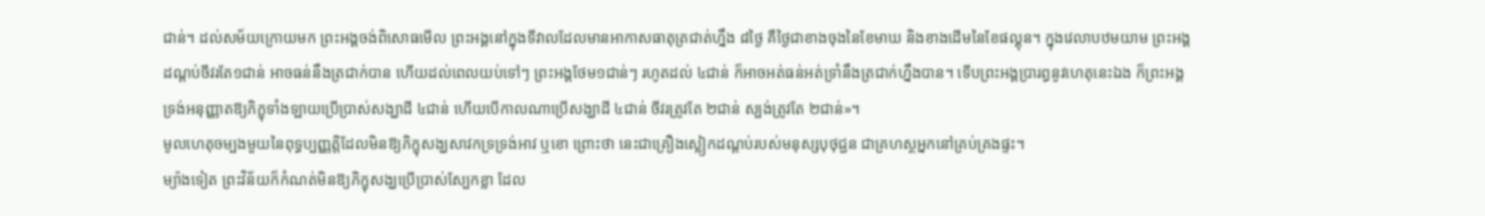ជាន់។ ដល់សម័យក្រោយមក ព្រះអង្គចង់ពិសោធមើល ព្រះអង្គនៅក្នុងទីវាលដែលមានអាកាសធាតុត្រជាត់ហ្នឹង ៨ថ្ងៃ គឺថ្ងៃជាខាងចុងនៃខែមាឃ និងខាងដើមនៃខែផល្គុន។ ក្នុងវេលាបឋមយាម ព្រះអង្គដណ្ដប់ចីវរតែ១ជាន់ អាចធន់នឹងត្រជាក់បាន ហើយដល់ពេលយប់ទៅៗ ព្រះអង្គថែម១ជាន់ៗ រហូតដល់ ៤ជាន់ ក៏អាចអត់ធន់អត់ទ្រាំនឹងត្រជាក់ហ្នឹងបាន។ ទើបព្រះអង្គប្រារព្ធនូវហេតុនេះឯង ក៏ព្រះអង្គទ្រង់អនុញ្ញាតឱ្យភិក្ខុទាំងឡាយប្រើប្រាស់សង្ឃាដី ៤ជាន់ ហើយបើកាលណាប្រើសង្ឃាដី ៤ជាន់ ចីវរត្រូវតែ ២ជាន់ ស្បង់ត្រូវតែ ២ជាន់»។
មូលហេតុចម្បងមួយនៃពុទ្ធប្បញ្ញត្តិដែលមិនឱ្យភិក្ខុសង្ឃសាវកទ្រទ្រង់អាវ ឬខោ ព្រោះថា នេះជាគ្រឿងស្លៀកដណ្ដប់របស់មនុស្សបុថុជ្ជន ជាគ្រហស្ថអ្នកនៅគ្រប់គ្រងផ្ទះ។
ម្យ៉ាងទៀត ព្រះវិន័យក៏កំណត់មិនឱ្យភិក្ខុសង្ឃប្រើប្រាស់ស្បែកខ្លា ដែល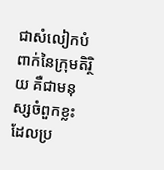ជាសំលៀកបំពាក់នៃក្រុមតិរ្ថិយ គឺជាមនុស្សចំពួកខ្លះដែលប្រ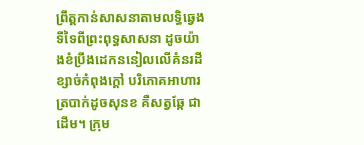ព្រឹត្តកាន់សាសនាតាមលទ្ធិឆ្វេងទីទៃពីព្រះពុទ្ធសាសនា ដូចយ៉ាងខំប្រឹងដេកននៀលលើគំនរដីខ្សាច់កំពុងក្ដៅ បរិភោគអាហារត្របាក់ដូចសុនខ គឺសត្វឆ្កែ ជាដើម។ ក្រុម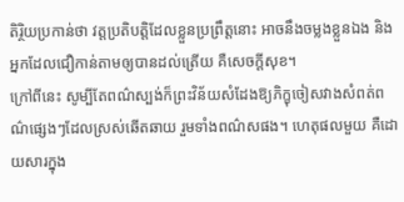តិរ្ថិយប្រកាន់ថា វត្តប្រតិបត្តិដែលខ្លួនប្រព្រឹត្តនោះ អាចនឹងចម្លងខ្លួនឯង និងអ្នកដែលជឿកាន់តាមឲ្យបានដល់ត្រើយ គឺសេចក្ដីសុខ។
ក្រៅពីនេះ សូម្បីតែពណ៌ស្បង់ក៏ព្រះវិន័យសំដែងឱ្យភិក្ខុចៀសវាងសំពត់ពណ៌ផ្សេងៗដែលស្រស់ឆើតឆាយ រួមទាំងពណ៌សផង។ ហេតុផលមួយ គឺដោយសារក្នុង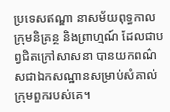ប្រទេសឥណ្ឌា នាសម័យពុទ្ធកាល ក្រុមនិគ្រន្ថ និងព្រាហ្មណ៍ ដែលជាបព្វជិតក្រៅសាសនា បានយកពណ៌សជាឯកសណ្ឋានសម្រាប់សំគាល់ក្រុមពួករបស់គេ។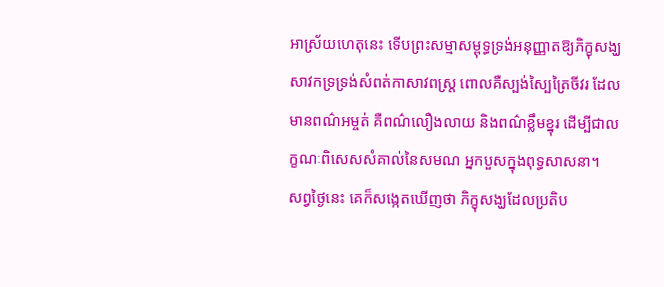អាស្រ័យហេតុនេះ ទើបព្រះសម្មាសម្ពុទ្ធទ្រង់អនុញ្ញាតឱ្យភិក្ខុសង្ឃសាវកទ្រទ្រង់សំពត់កាសាវពស្ត្រ ពោលគឺស្បង់ស្បៃត្រៃចីវរ ដែលមានពណ៌អម្ចត់ គឺពណ៌លឿងលាយ និងពណ៌ខ្លឹមខ្នុរ ដើម្បីជាលក្ខណៈពិសេសសំគាល់នៃសមណ អ្នកបួសក្នុងពុទ្ធសាសនា។
សព្វថ្ងៃនេះ គេក៏សង្កេតឃើញថា ភិក្ខុសង្ឃដែលប្រតិប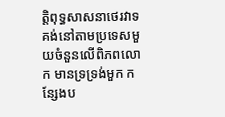ត្តិពុទ្ធសាសនាថេរវាទ គង់នៅតាមប្រទេសមួយចំនួនលើពិភពលោក មានទ្រទ្រង់មួក កន្សែងប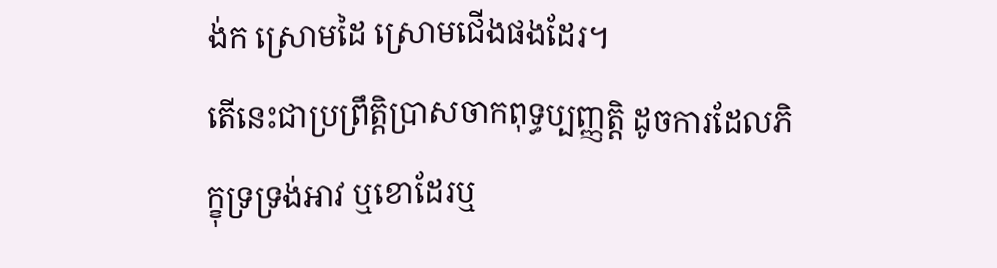ង់ក ស្រោមដៃ ស្រោមជើងផងដែរ។
តើនេះជាប្រព្រឹត្តិប្រាសចាកពុទ្ធប្បញ្ញត្តិ ដូចការដែលភិក្ខុទ្រទ្រង់អាវ ឬខោដែរឬ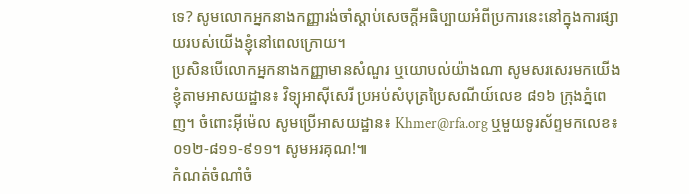ទេ? សូមលោកអ្នកនាងកញ្ញារង់ចាំស្តាប់សេចក្ដីអធិប្បាយអំពីប្រការនេះនៅក្នុងការផ្សាយរបស់យើងខ្ញុំនៅពេលក្រោយ។
ប្រសិនបើលោកអ្នកនាងកញ្ញាមានសំណួរ ឬយោបល់យ៉ាងណា សូមសរសេរមកយើងខ្ញុំតាមអាសយដ្ឋាន៖ វិទ្យុអាស៊ីសេរី ប្រអប់សំបុត្រប្រៃសណីយ៍លេខ ៨១៦ ក្រុងភ្នំពេញ។ ចំពោះអ៊ីម៉េល សូមប្រើអាសយដ្ឋាន៖ Khmer@rfa.org ឬមួយទូរស័ព្ទមកលេខ៖ ០១២-៨១១-៩១១។ សូមអរគុណ!៕
កំណត់ចំណាំចំ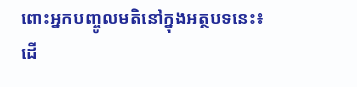ពោះអ្នកបញ្ចូលមតិនៅក្នុងអត្ថបទនេះ៖
ដើ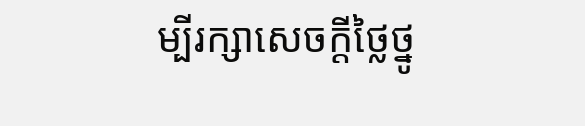ម្បីរក្សាសេចក្ដីថ្លៃថ្នូ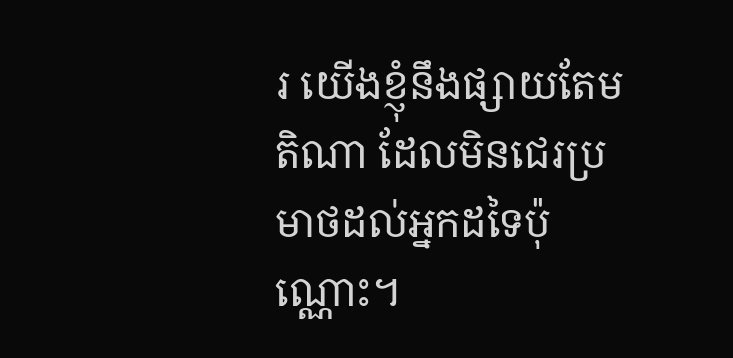រ យើងខ្ញុំនឹងផ្សាយតែមតិណា ដែលមិនជេរប្រមាថដល់អ្នកដទៃប៉ុណ្ណោះ។